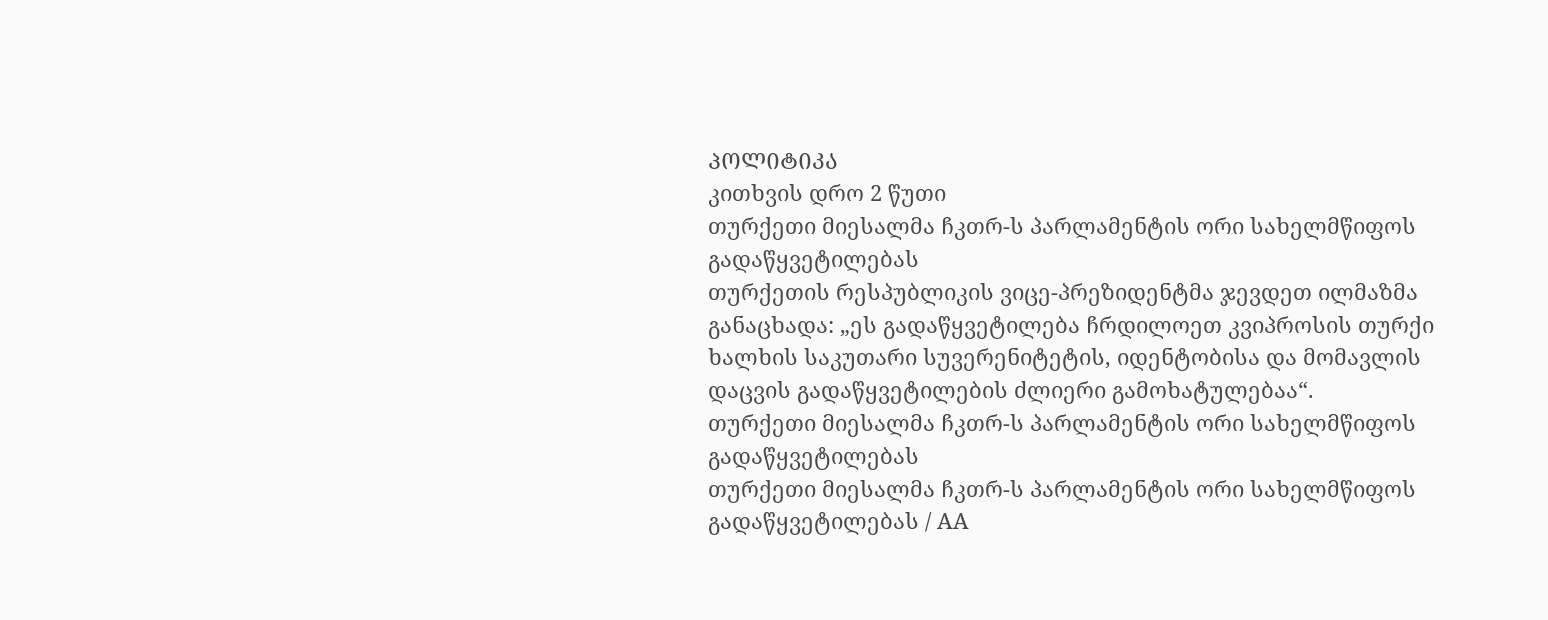ᲞᲝᲚᲘᲢᲘᲙᲐ
კითხვის დრო 2 წუთი
თურქეთი მიესალმა ჩკთრ-ს პარლამენტის ორი სახელმწიფოს გადაწყვეტილებას
თურქეთის რესპუბლიკის ვიცე-პრეზიდენტმა ჯევდეთ ილმაზმა განაცხადა: „ეს გადაწყვეტილება ჩრდილოეთ კვიპროსის თურქი ხალხის საკუთარი სუვერენიტეტის, იდენტობისა და მომავლის დაცვის გადაწყვეტილების ძლიერი გამოხატულებაა“.
თურქეთი მიესალმა ჩკთრ-ს პარლამენტის ორი სახელმწიფოს გადაწყვეტილებას
თურქეთი მიესალმა ჩკთრ-ს პარლამენტის ორი სახელმწიფოს გადაწყვეტილებას / AA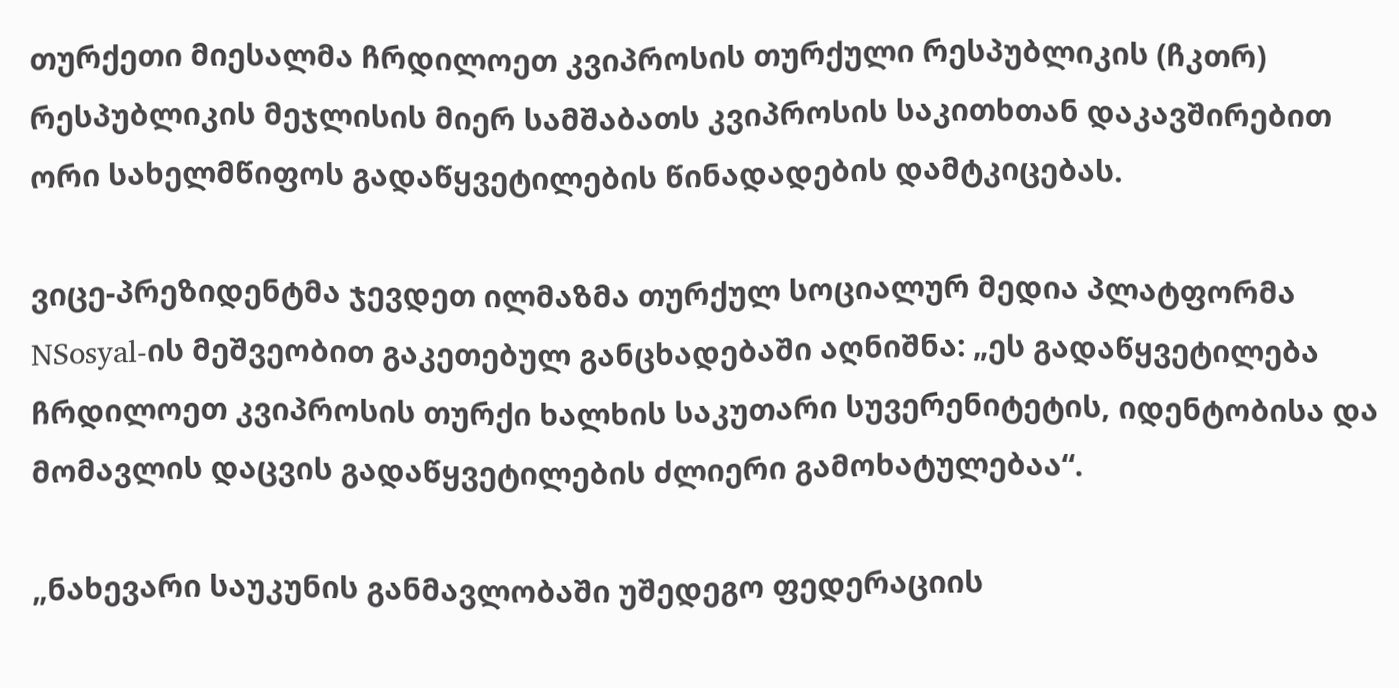თურქეთი მიესალმა ჩრდილოეთ კვიპროსის თურქული რესპუბლიკის (ჩკთრ) რესპუბლიკის მეჯლისის მიერ სამშაბათს კვიპროსის საკითხთან დაკავშირებით ორი სახელმწიფოს გადაწყვეტილების წინადადების დამტკიცებას.

ვიცე-პრეზიდენტმა ჯევდეთ ილმაზმა თურქულ სოციალურ მედია პლატფორმა NSosyal-ის მეშვეობით გაკეთებულ განცხადებაში აღნიშნა: „ეს გადაწყვეტილება ჩრდილოეთ კვიპროსის თურქი ხალხის საკუთარი სუვერენიტეტის, იდენტობისა და მომავლის დაცვის გადაწყვეტილების ძლიერი გამოხატულებაა“.

„ნახევარი საუკუნის განმავლობაში უშედეგო ფედერაციის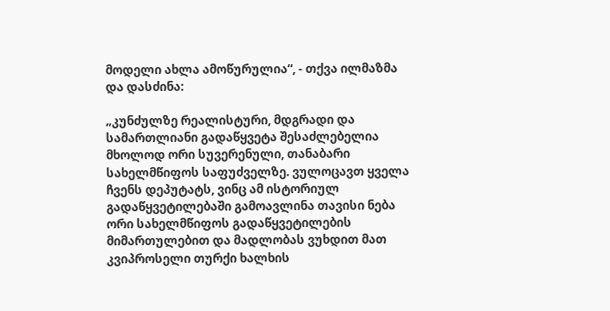მოდელი ახლა ამოწურულია“, - თქვა ილმაზმა და დასძინა:

„კუნძულზე რეალისტური, მდგრადი და სამართლიანი გადაწყვეტა შესაძლებელია მხოლოდ ორი სუვერენული, თანაბარი სახელმწიფოს საფუძველზე. ვულოცავთ ყველა ჩვენს დეპუტატს, ვინც ამ ისტორიულ გადაწყვეტილებაში გამოავლინა თავისი ნება ორი სახელმწიფოს გადაწყვეტილების მიმართულებით და მადლობას ვუხდით მათ კვიპროსელი თურქი ხალხის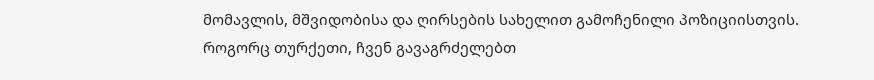მომავლის, მშვიდობისა და ღირსების სახელით გამოჩენილი პოზიციისთვის. როგორც თურქეთი, ჩვენ გავაგრძელებთ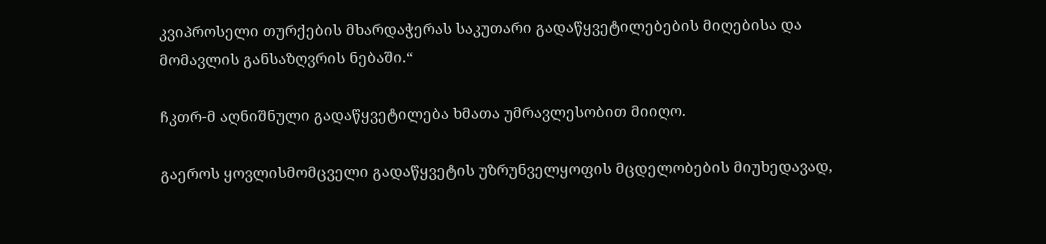კვიპროსელი თურქების მხარდაჭერას საკუთარი გადაწყვეტილებების მიღებისა და მომავლის განსაზღვრის ნებაში.“

ჩკთრ-მ აღნიშნული გადაწყვეტილება ხმათა უმრავლესობით მიიღო.

გაეროს ყოვლისმომცველი გადაწყვეტის უზრუნველყოფის მცდელობების მიუხედავად,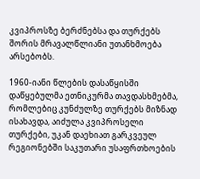კვიპროსზე ბერძნებსა და თურქებს შორის მრავალწლიანი უთანხმოება არსებობს.

1960-იანი წლების დასაწყისში დაწყებულმა ეთნიკურმა თავდასხმებმა, რომლებიც კუნძულზე თურქებს მიზნად ისახავდა, აიძულა კვიპროსელი თურქები, უკან დაეხიათ გარკვეულ რეგიონებში საკუთარი უსაფრთხოების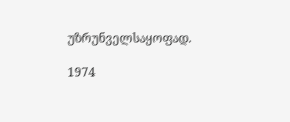უზრუნველსაყოფად.

1974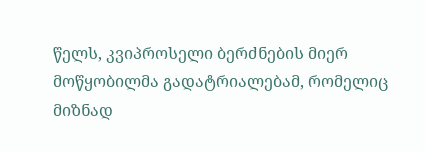წელს, კვიპროსელი ბერძნების მიერ მოწყობილმა გადატრიალებამ, რომელიც მიზნად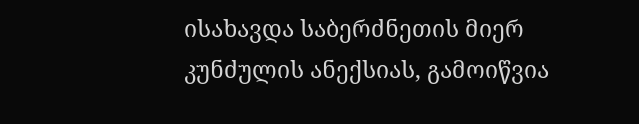ისახავდა საბერძნეთის მიერ კუნძულის ანექსიას, გამოიწვია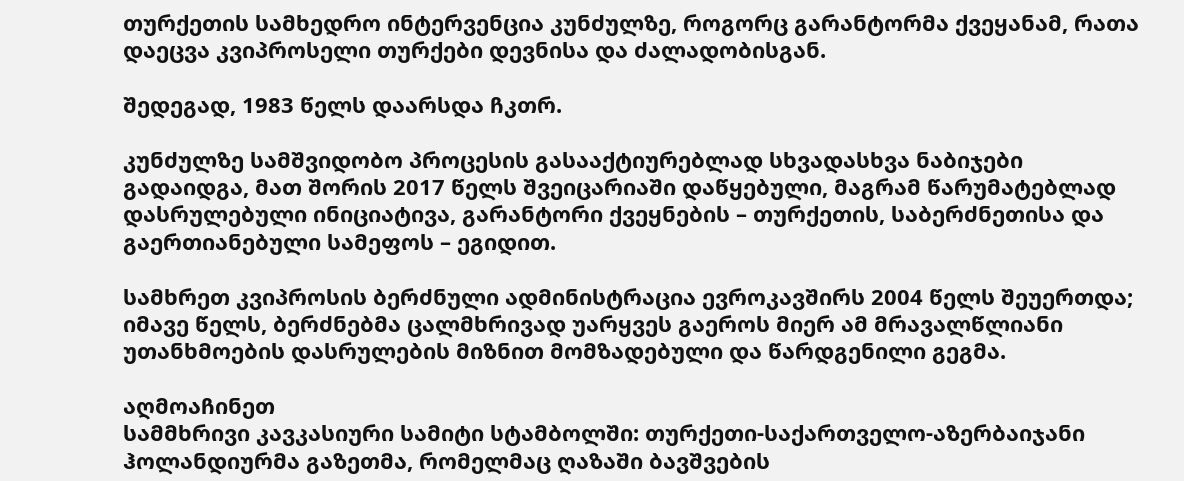თურქეთის სამხედრო ინტერვენცია კუნძულზე, როგორც გარანტორმა ქვეყანამ, რათა დაეცვა კვიპროსელი თურქები დევნისა და ძალადობისგან.

შედეგად, 1983 წელს დაარსდა ჩკთრ.

კუნძულზე სამშვიდობო პროცესის გასააქტიურებლად სხვადასხვა ნაბიჯები გადაიდგა, მათ შორის 2017 წელს შვეიცარიაში დაწყებული, მაგრამ წარუმატებლად დასრულებული ინიციატივა, გარანტორი ქვეყნების – თურქეთის, საბერძნეთისა და გაერთიანებული სამეფოს – ეგიდით.

სამხრეთ კვიპროსის ბერძნული ადმინისტრაცია ევროკავშირს 2004 წელს შეუერთდა; იმავე წელს, ბერძნებმა ცალმხრივად უარყვეს გაეროს მიერ ამ მრავალწლიანი უთანხმოების დასრულების მიზნით მომზადებული და წარდგენილი გეგმა.

აღმოაჩინეთ
სამმხრივი კავკასიური სამიტი სტამბოლში: თურქეთი-საქართველო-აზერბაიჯანი
ჰოლანდიურმა გაზეთმა, რომელმაც ღაზაში ბავშვების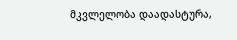მკვლელობა დაადასტურა,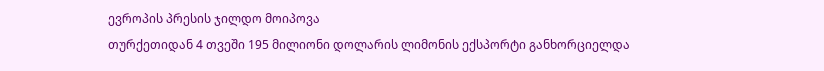ევროპის პრესის ჯილდო მოიპოვა
თურქეთიდან 4 თვეში 195 მილიონი დოლარის ლიმონის ექსპორტი განხორციელდა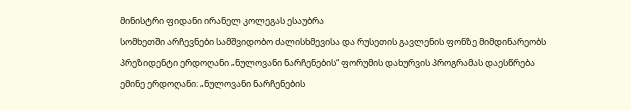მინისტრი ფიდანი ირანელ კოლეგას ესაუბრა
სომხეთში არჩევნები სამშვიდობო ძალისხმევისა და რუსეთის გავლენის ფონზე მიმდინარეობს
პრეზიდენტი ერდოღანი „ნულოვანი ნარჩენების“ ფორუმის დახურვის პროგრამას დაესწრება
ემინე ერდოღანი: „ნულოვანი ნარჩენების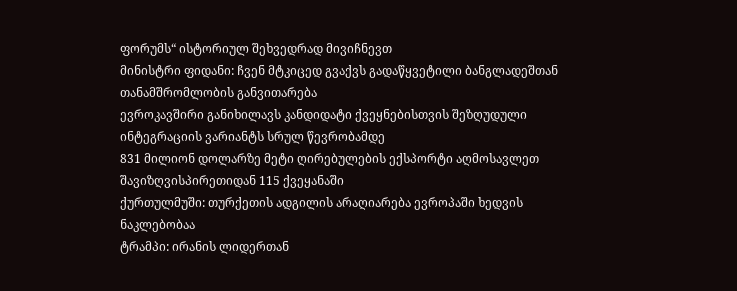ფორუმს“ ისტორიულ შეხვედრად მივიჩნევთ
მინისტრი ფიდანი: ჩვენ მტკიცედ გვაქვს გადაწყვეტილი ბანგლადეშთან თანამშრომლობის განვითარება
ევროკავშირი განიხილავს კანდიდატი ქვეყნებისთვის შეზღუდული ინტეგრაციის ვარიანტს სრულ წევრობამდე
831 მილიონ დოლარზე მეტი ღირებულების ექსპორტი აღმოსავლეთ შავიზღვისპირეთიდან 115 ქვეყანაში
ქურთულმუში: თურქეთის ადგილის არაღიარება ევროპაში ხედვის ნაკლებობაა
ტრამპი: ირანის ლიდერთან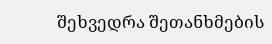შეხვედრა შეთანხმების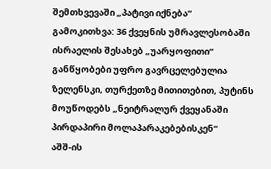შემთხვევაში „პატივი იქნება“
გამოკითხვა: 36 ქვეყნის უმრავლესობაში ისრაელის შესახებ „უარყოფითი“ განწყობები უფრო გავრცელებულია
ზელენსკი, თურქეთზე მითითებით, პუტინს მოუწოდებს „ნეიტრალურ ქვეყანაში პირდაპირი მოლაპარაკებებისკენ“
აშშ-ის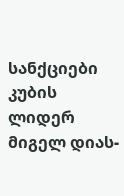სანქციები კუბის ლიდერ მიგელ დიას-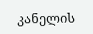კანელის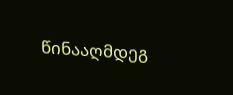წინააღმდეგ